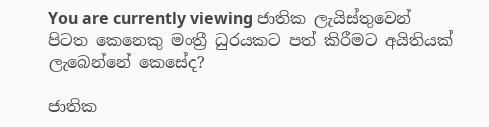You are currently viewing ජාතික ලැයිස්තුවෙන් පිටත කෙනෙකු මංත්‍රී ධුරයකට පත් කිරීමට අයිතියක් ලැබෙන්නේ කෙසේද?

ජාතික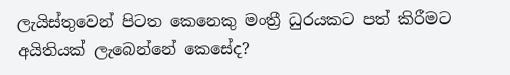ලැයිස්තුවෙන් පිටත කෙනෙකු මංත්‍රී ධුරයකට පත් කිරීමට අයිතියක් ලැබෙන්නේ කෙසේද?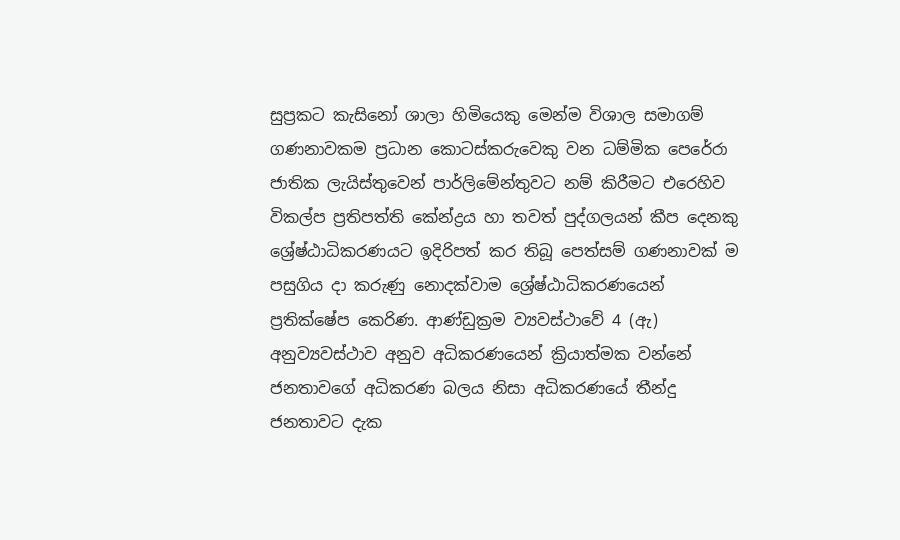සුප්‍රකට කැසිනෝ ශාලා හිමියෙකු මෙන්ම විශාල සමාගම් ගණනාවකම ප්‍රධාන කොටස්කරුවෙකු වන ධම්මික පෙරේරා ජාතික ලැයිස්තුවෙන් පාර්ලිමේන්තුවට නම් කිරීමට එරෙහිව විකල්ප ප්‍රතිපත්ති කේන්ද්‍රය හා තවත් පුද්ගලයන් කීප දෙනකු ශ්‍රේෂ්ඨාධිකරණයට ඉදිරිපත් කර තිබූ පෙත්සම් ගණනාවක් ම පසුගිය දා කරුණු නොදක්වාම ශ්‍රේෂ්ඨාධිකරණයෙන් ප්‍රතික්ෂේප කෙරිණ. ආණ්ඩුක්‍රම ව්‍යවස්ථාවේ 4 (ඇ) අනුව්‍යවස්ථාව අනුව අධිකරණයෙන් ක්‍රියාත්මක වන්නේ ජනතාවගේ අධිකරණ බලය නිසා අධිකරණයේ තීන්දු ජනතාවට දැක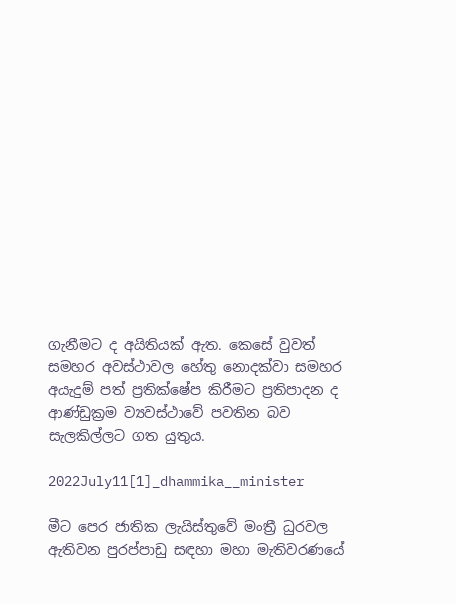ගැනීමට ද අයිතියක් ඇත. කෙසේ වුවත් සමහර අවස්ථාවල හේතු නොදක්වා සමහර අයැදුම් පත් ප්‍රතික්ෂේප කිරීමට ප්‍රතිපාදන ද ආණ්ඩුක්‍රම ව්‍යවස්ථාවේ පවතින බව සැලකිල්ලට ගත යුතුය.

2022July11[1]_dhammika__minister

මීට පෙර ජාතික ලැයිස්තුවේ මංත්‍රී ධුරවල ඇතිවන පුරප්පාඩු සඳහා මහා මැතිවරණයේ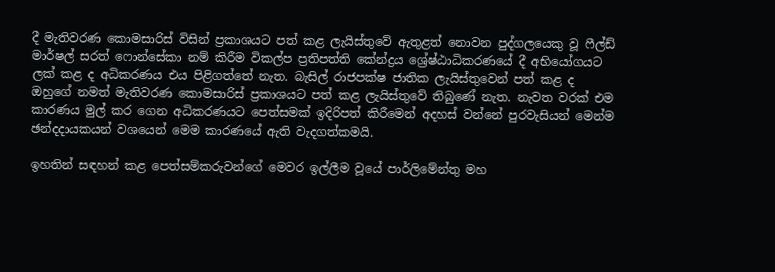දී මැතිවරණ කොමසාරිස් විසින් ප්‍රකාශයට පත් කළ ලැයිස්තුවේ ඇතුළත් නොවන පුද්ගලයෙකු වූ ෆීල්ඩ් මාර්ෂල් සරත් ෆොන්සේකා නම් කිරීම විකල්ප ප්‍රතිපත්ති කේන්ද්‍රය ශ්‍රේෂ්ඨාධිකරණයේ දී අභියෝගයට ලක් කළ ද අධිකරණය එය පිළිගත්තේ නැත. බැසිල් රාජපක්ෂ ජාතික ලැයිස්තුවෙන් පත් කළ ද ඔහුගේ නමත් මැතිවරණ කොමසාරිස් ප්‍රකාශයට පත් කළ ලැයිස්තුවේ තිබුණේ නැත. නැවත වරක් එම කාරණය මුල් කර ගෙන අධිකරණයට පෙත්සමක් ඉදිරිපත් කිරීමෙන් අදහස් වන්නේ පුරවැසියන් මෙන්ම ඡන්දදායකයන් වශයෙන් මෙම කාරණයේ ඇති වැදගත්කමයි.

ඉහතින් සඳහන් කළ පෙත්සම්කරුවන්ගේ මෙවර ඉල්ලීම වූයේ පාර්ලිමේන්තු මහ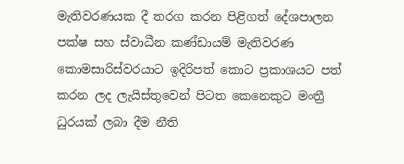මැතිවරණයක දී තරග කරන පිළිගත් දේශපාලන පක්ෂ සහ ස්වාධීන කණ්ඩායම් මැතිවරණ කොමසාරිස්වරයාට ඉදිරිපත් කොට ප්‍රකාශයට පත් කරන ලද ලැයිස්තුවෙන් පිටත කෙනෙකුට මංත්‍රී ධුරයක් ලබා දීම නීති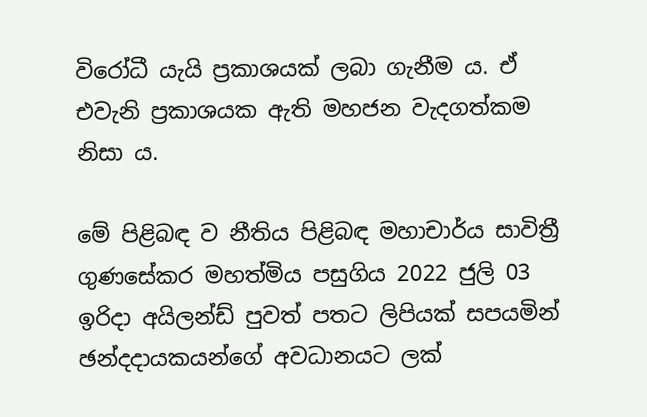විරෝධී යැයි ප්‍රකාශයක් ලබා ගැනීම ය. ඒ එවැනි ප්‍රකාශයක ඇති මහජන වැදගත්කම නිසා ය.

මේ පිළිබඳ ව නීතිය පිළිබඳ මහාචාර්ය සාවිත්‍රී ගුණසේකර මහත්මිය පසුගිය 2022 ජුලි 03 ඉරිදා අයිලන්ඩ් පුවත් පතට ලිපියක් සපයමින් ඡන්දදායකයන්ගේ අවධානයට ලක්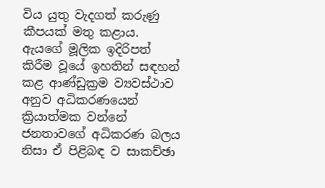විය යුතු වැදගත් කරුණු කීපයක් මතු කළාය. ඇයගේ මූලික ඉදිරිපත් කිරීම වූයේ ඉහතින් සඳහන් කළ ආණ්ඩුක්‍රම ව්‍යවස්ථාව අනුව අධිකරණයෙන් ක්‍රියාත්මක වන්නේ ජනතාවගේ අධිකරණ බලය නිසා ඒ පිළිබඳ ව සාකච්ඡා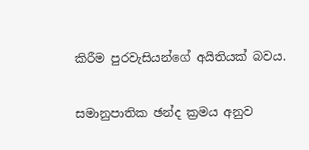කිරීම පුරවැසියන්ගේ අයිතියක් බවය.

සමානුපාතික ඡන්ද ක්‍රමය අනුව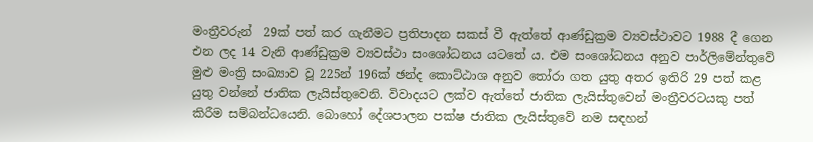මංත්‍රීවරුන්  29ක් පත් කර ගැනීමට ප්‍රතිපාදන සකස් වී ඇත්තේ ආණ්ඩුක්‍රම ව්‍යවස්ථාවට 1988 දී ගෙන එන ලද 14 වැනි ආණ්ඩුක්‍රම ව්‍යවස්ථා සංශෝධනය යටතේ ය. එම සංශෝධනය අනුව පාර්ලිමේන්තුවේ මුළු මංත්‍රි සංඛ්‍යාව වූ 225න් 196ක් ඡන්ද කොට්ඨාශ අනුව තෝරා ගත යුතු අතර ඉතිරි 29 පත් කළ යුතු වන්නේ ජාතික ලැයිස්තුවෙනි. විවාදයට ලක්ව ඇත්තේ ජාතික ලැයිස්තුවෙන් මංත්‍රීවරටයකු පත් කිරීම සම්බන්ධයෙනි. බොහෝ දේශපාලන පක්ෂ ජාතික ලැයිස්තුවේ නම සඳහන්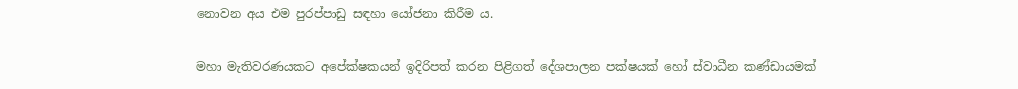නොවන අය එම පුරප්පාඩු සඳහා යෝජනා කිරීම ය.

මහා මැතිවරණයකට අපේක්ෂකයන් ඉදිරිපත් කරන පිළිගත් දේශපාලන පක්ෂයක් හෝ ස්වාධීන කණ්ඩායමක්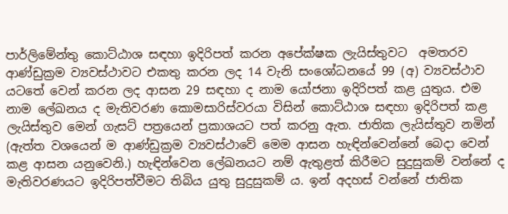පාර්ලිමේන්තු කොට්ඨාශ සඳහා ඉදිරිපත් කරන අපේක්ෂක ලැයිස්තුවට  අමතරව ආණ්ඩුක්‍රම ව්‍යවස්ථාවට එකතු කරන ලද 14 වැනි සංශෝධනයේ 99 (අ) ව්‍යවස්ථාව යටතේ වෙන් කරන ලද ආසන 29 සඳහා ද නාම යෝජනා ඉදිරිපත් කළ යුතුය. එම නාම ලේඛනය ද මැතිවරණ කොමසාරිස්වරයා විසින් කොට්ඨාශ සඳහා ඉදිරිපත් කළ ලැයිස්තුව මෙන් ගැසට් පත්‍රයෙන් ප්‍රකාශයට පත් කරනු ඇත. ජාතික ලැයිස්තුව නමින් (ඇත්ත වශයෙන් ම ආණ්ඩුක්‍රම ව්‍යවස්ථාවේ මෙම ආසන හැඳින්වෙන්නේ බෙදා වෙන් කළ ආසන යනුවෙනි.) හැඳින්වෙන ලේඛනයට නම් ඇතුළත් කිරීමට සුදුසුකම් වන්නේ ද මැතිවරණයට ඉදිරිපත්වීමට තිබිය යුතු සුදුසුකම් ය. ඉන් අදහස් වන්නේ ජාතික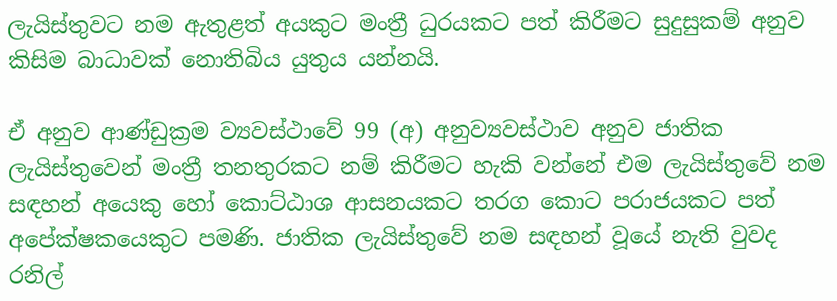ලැයිස්තුවට නම ඇතුළත් අයකුට මංත්‍රී ධුරයකට පත් කිරීමට සුදුසුකම් අනුව කිසිම බාධාවක් නොතිබිය යුතුය යන්නයි.

ඒ අනුව ආණ්ඩුක්‍රම ව්‍යවස්ථාවේ 99 (අ) අනුව්‍යවස්ථාව අනුව ජාතික ලැයිස්තුවෙන් මංත්‍රී තනතුරකට නම් කිරීමට හැකි වන්නේ එම ලැයිස්තුවේ නම සඳහන් අයෙකු හෝ කොට්ඨාශ ආසනයකට තරග කොට පරාජයකට පත් අපේක්ෂකයෙකුට පමණි. ජාතික ලැයිස්තුවේ නම සඳහන් වූයේ නැති වුවද රනිල්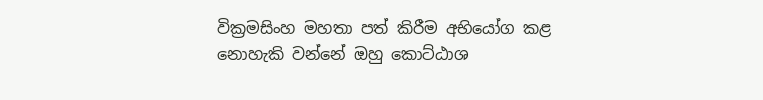වික්‍රමසිංහ මහතා පත් කිරීම අභියෝග කළ නොහැකි වන්නේ ඔහු කොට්ඨාශ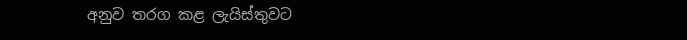අනුව තරග කළ ලැයිස්තුවට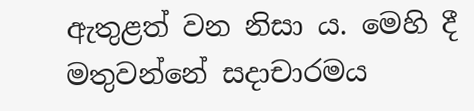ඇතුළත් වන නිසා ය. මෙහි දී මතුවන්නේ සදාචාරමය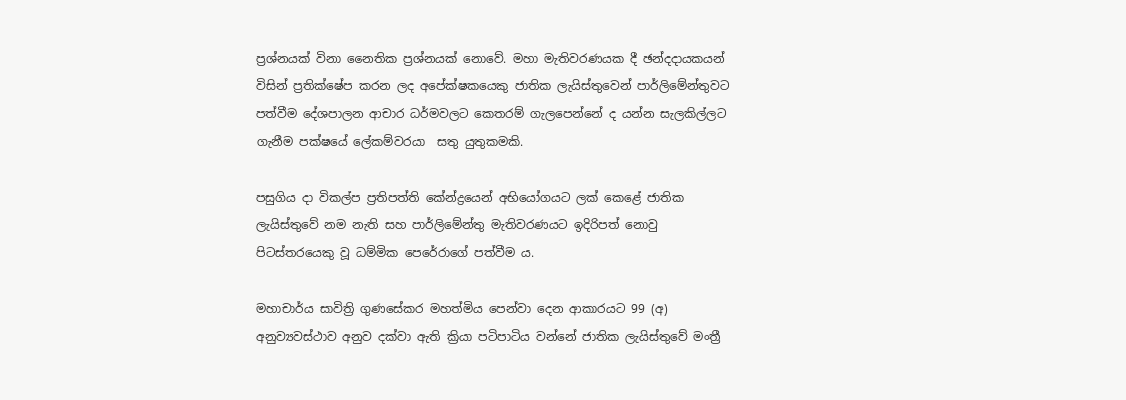ප්‍රශ්නයක් විනා නෛතික ප්‍රශ්නයක් නොවේ. මහා මැතිවරණයක දී ඡන්දදායකයන් විසින් ප්‍රතික්ෂේප කරන ලද අපේක්ෂකයෙකු ජාතික ලැයිස්තුවෙන් පාර්ලිමේන්තුවට පත්වීම දේශපාලන ආචාර ධර්මවලට කෙතරම් ගැලපෙන්නේ ද යන්න සැලකිල්ලට ගැනීම පක්ෂයේ ලේකම්වරයා  සතු යුතුකමකි.

පසුගිය දා විකල්ප ප්‍රතිපත්ති කේන්ද්‍රයෙන් අභියෝගයට ලක් කෙළේ ජාතික ලැයිස්තුවේ නම නැති සහ පාර්ලිමේන්තු මැතිවරණයට ඉදිරිපත් නොවු පිටස්තරයෙකු වූ ධම්මික පෙරේරාගේ පත්වීම ය.

මහාචාර්ය සාවිත්‍රි ගුණසේකර මහත්මිය පෙන්වා දෙන ආකාරයට 99 (අ) අනුව්‍යවස්ථාව අනුව දක්වා ඇති ක්‍රියා පටිපාටිය වන්නේ ජාතික ලැයිස්තුවේ මංත්‍රී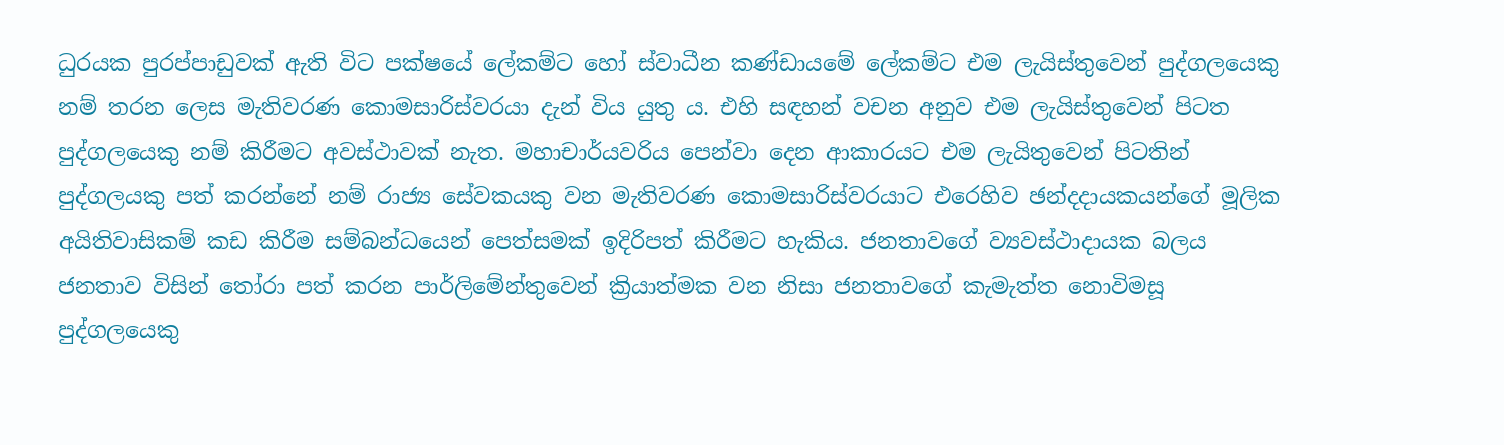ධුරයක පුරප්පාඩුවක් ඇති විට පක්ෂයේ ලේකම්ට හෝ ස්වාධීන කණ්ඩායමේ ලේකම්ට එම ලැයිස්තුවෙන් පුද්ගලයෙකු නම් තරන ලෙස මැතිවරණ කොමසාරිස්වරයා දැන් විය යුතු ය. එහි සඳහන් වචන අනුව එම ලැයිස්තුවෙන් පිටත පුද්ගලයෙකු නම් කිරීමට අවස්ථාවක් නැත. මහාචාර්යවරිය පෙන්වා දෙන ආකාරයට එම ලැයිතුවෙන් පිටතින් පුද්ගලයකු පත් කරන්නේ නම් රාජ්‍ය සේවකයකු වන මැතිවරණ කොමසාරිස්වරයාට එරෙහිව ඡන්දදායකයන්ගේ මූලික අයිතිවාසිකම් කඩ කිරීම සම්බන්ධයෙන් පෙත්සමක් ඉදිරිපත් කිරීමට හැකිය. ජනතාවගේ ව්‍යවස්ථාදායක බලය ජනතාව විසින් තෝරා පත් කරන පාර්ලිමේන්තුවෙන් ක්‍රියාත්මක වන නිසා ජනතාවගේ කැමැත්ත නොවිමසූ පුද්ගලයෙකු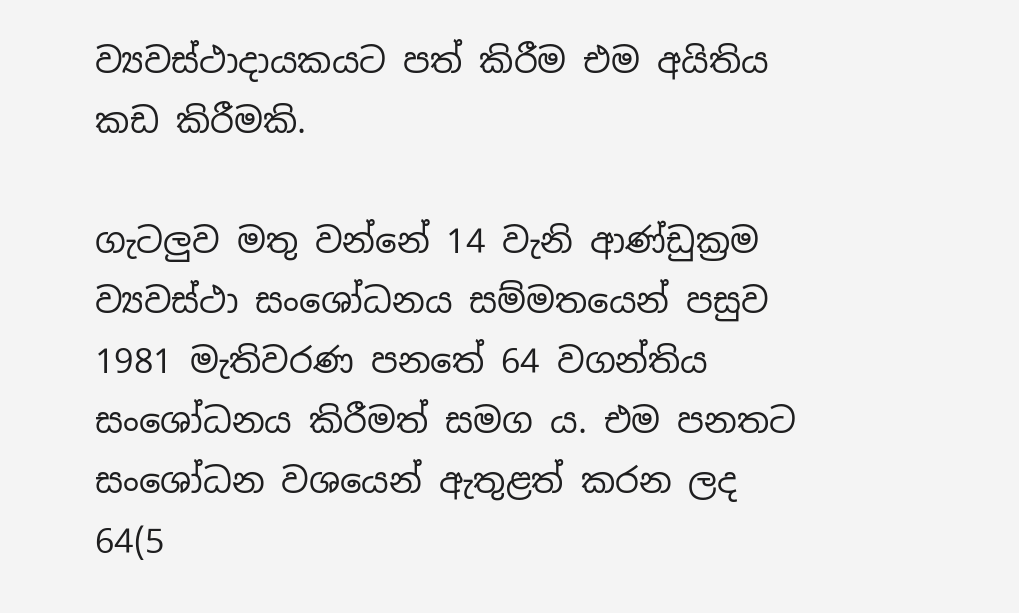ව්‍යවස්ථාදායකයට පත් කිරීම එම අයිතිය කඩ කිරීමකි.

ගැටලුව මතු වන්නේ 14 වැනි ආණ්ඩුක්‍රම ව්‍යවස්ථා සංශෝධනය සම්මතයෙන් පසුව 1981 මැතිවරණ පනතේ 64 වගන්තිය සංශෝධනය කිරීමත් සමග ය. එම පනතට සංශෝධන වශයෙන් ඇතුළත් කරන ලද 64(5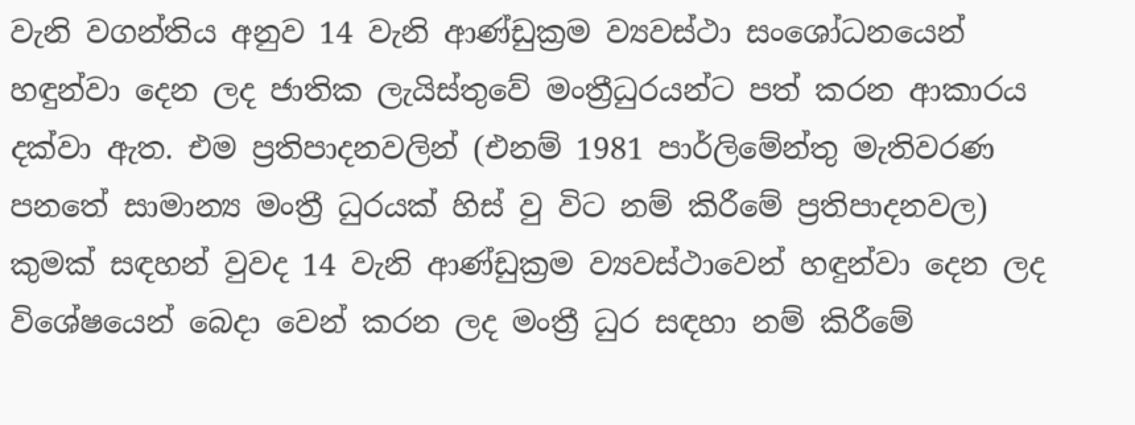වැනි වගන්තිය අනුව 14 වැනි ආණ්ඩුක්‍රම ව්‍යවස්ථා සංශෝධනයෙන් හඳුන්වා දෙන ලද ජාතික ලැයිස්තුවේ මංත්‍රීධුරයන්ට පත් කරන ආකාරය දක්වා ඇත. එම ප්‍රතිපාදනවලින් (එනම් 1981 පාර්ලිමේන්තු මැතිවරණ පනතේ සාමාන්‍ය මංත්‍රී ධුරයක් හිස් වු විට නම් කිරීමේ ප්‍රතිපාදනවල) කුමක් සඳහන් වුවද 14 වැනි ආණ්ඩුක්‍රම ව්‍යවස්ථාවෙන් හඳුන්වා දෙන ලද විශේෂයෙන් බෙදා වෙන් කරන ලද මංත්‍රී ධුර සඳහා නම් කිරීමේ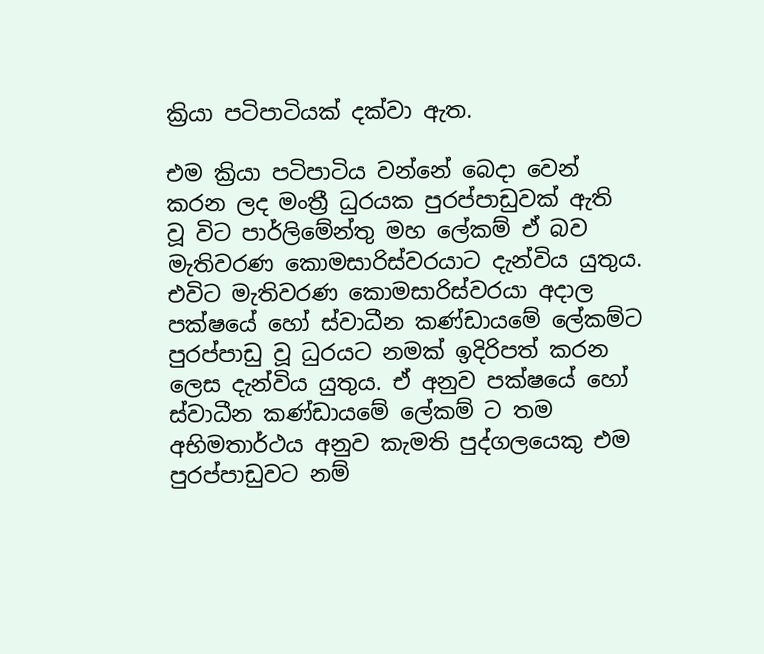ක්‍රියා පටිපාටියක් දක්වා ඇත.

එම ක්‍රියා පටිපාටිය වන්නේ බෙදා වෙන් කරන ලද මංත්‍රී ධුරයක පුරප්පාඩුවක් ඇති වූ විට පාර්ලිමේන්තු මහ ලේකම් ඒ බව මැතිවරණ කොමසාරිස්වරයාට දැන්විය යුතුය. එවිට මැතිවරණ කොමසාරිස්වරයා අදාල පක්ෂයේ හෝ ස්වාධීන කණ්ඩායමේ ලේකම්ට පුරප්පාඩු වූ ධුරයට නමක් ඉදිරිපත් කරන ලෙස දැන්විය යුතුය. ඒ අනුව පක්ෂයේ හෝ ස්වාධීන කණ්ඩායමේ ලේකම් ට තම අභිමතාර්ථය අනුව කැමති පුද්ගලයෙකු එම පුරප්පාඩුවට නම්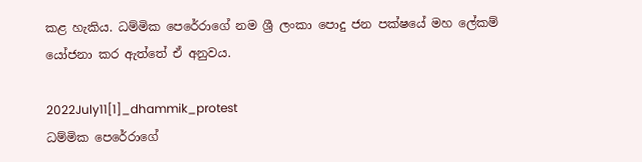කළ හැකිය. ධම්මික පෙරේරාගේ නම ශ්‍රී ලංකා පොදු ජන පක්ෂයේ මහ ලේකම් යෝජනා කර ඇත්තේ ඒ අනුවය.

2022July11[1]_dhammik_protest
ධම්මික පෙරේරාගේ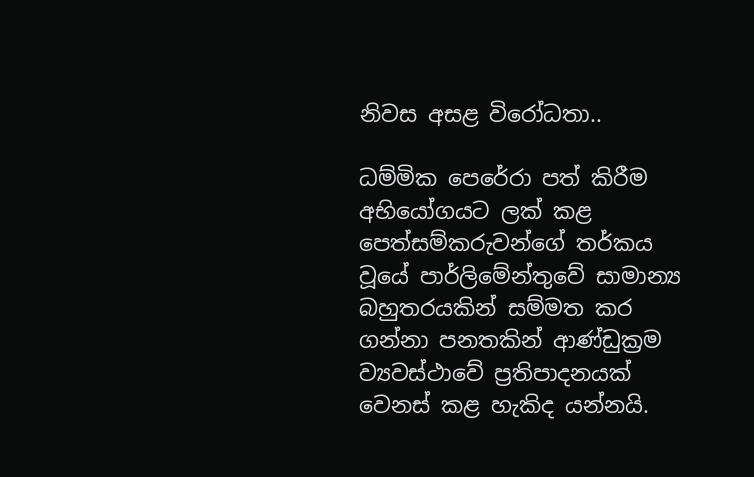නිවස අසළ විරෝධතා..

ධම්මික පෙරේරා පත් කිරීම අභියෝගයට ලක් කළ පෙත්සම්කරුවන්ගේ තර්කය වූයේ පාර්ලිමේන්තුවේ සාමාන්‍ය බහුතරයකින් සම්මත කර ගන්නා පනතකින් ආණ්ඩුක්‍රම ව්‍යවස්ථාවේ ප්‍රතිපාදනයක් වෙනස් කළ හැකිද යන්නයි.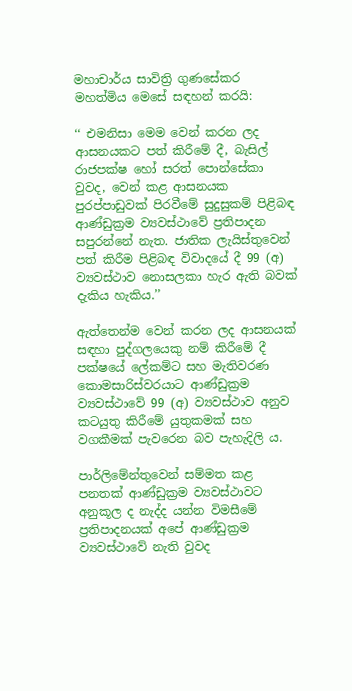මහාචාර්ය සාවිත්‍රි ගුණසේකර මහත්මිය මෙසේ සඳහන් කරයි:

‘‘ එමනිසා මෙම වෙන් කරන ලද ආසනයකට පත් කිරීමේ දී, බැසිල් රාජපක්ෂ හෝ සරත් පොන්සේකා වුවද, වෙන් කළ ආසනයක පුරප්පාඩුවක් පිරවීමේ සුදුසුකම් පිළිබඳ ආණ්ඩුක්‍රම ව්‍යවස්ථාවේ ප්‍රතිපාදන සපුරන්නේ නැත. ජාතික ලැයිස්තුවෙන් පත් කිරීම පිළිබඳ විවාදයේ දී 99 (අ) ව්‍යවස්ථාව නොසලකා හැර ඇති බවක් දැකිය හැකිය.’’

ඇත්තෙන්ම වෙන් කරන ලද ආසනයක් සඳහා පුද්ගලයෙකු නම් කිරීමේ දී පක්ෂයේ ලේකම්ට සහ මැතිවරණ කොමසාරිස්වරයාට ආණ්ඩුක්‍රම ව්‍යවස්ථාවේ 99 (අ) ව්‍යවස්ථාව අනුව කටයුතු කිරීමේ යුතුකමක් සහ වගකීමක් පැවරෙන බව පැහැදිලි ය.

පාර්ලිමේන්තුවෙන් සම්මත කළ පනතක් ආණ්ඩුක්‍රම ව්‍යවස්ථාවට අනුකූල ද නැද්ද යන්න විමසීමේ ප්‍රතිපාදනයක් අපේ ආණ්ඩුක්‍රම ව්‍යවස්ථාවේ නැති වුවද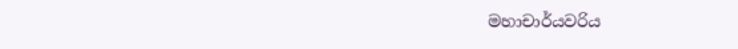මහාචාර්යවරිය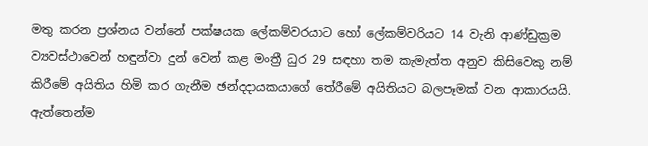මතු කරන ප්‍රශ්නය වන්නේ පක්ෂයක ලේකම්වරයාට හෝ ලේකම්වරියට 14 වැනි ආණ්ඩුක්‍රම ව්‍යවස්ථාවෙන් හඳුන්වා දුන් වෙන් කළ මංත්‍රී ධුර 29 සඳහා තම කැමැත්ත අනුව කිසිවෙකු නම් කිරීමේ අයිතිය හිමි කර ගැනීම ඡන්දදායකයාගේ තේරීමේ අයිතියට බලපෑමක් වන ආකාරයයි. ඇත්තෙන්ම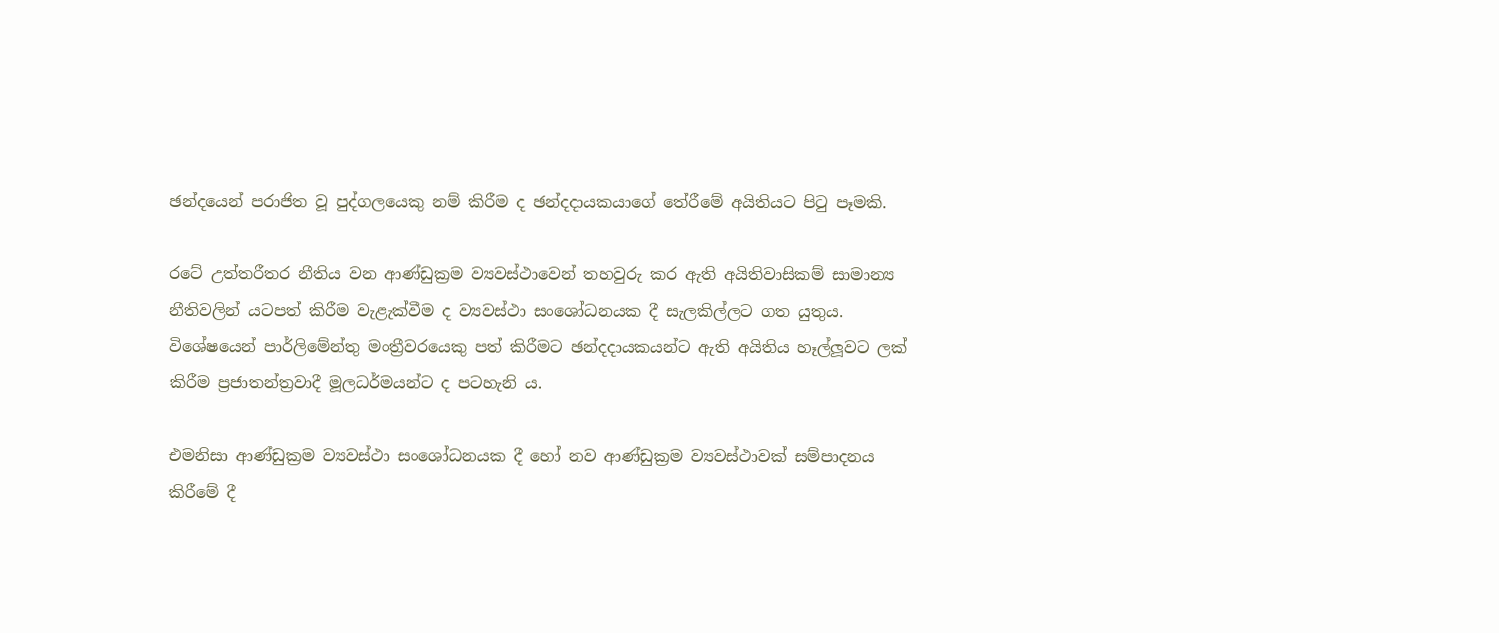ඡන්දයෙන් පරාජිත වූ පුද්ගලයෙකු නම් කිරීම ද ඡන්දදායකයාගේ තේරීමේ අයිතියට පිටු පෑමකි.

රටේ උත්තරීතර නීතිය වන ආණ්ඩුක්‍රම ව්‍යවස්ථාවෙන් තහවුරු කර ඇති අයිතිවාසිකම් සාමාන්‍ය නීතිවලින් යටපත් කිරීම වැළැක්වීම ද ව්‍යවස්ථා සංශෝධනයක දී සැලකිල්ලට ගත යුතුය. විශේෂයෙන් පාර්ලිමේන්තු මංත්‍රීවරයෙකු පත් කිරීමට ඡන්දදායකයන්ට ඇති අයිතිය හෑල්ලූවට ලක් කිරීම ප්‍රජාතන්ත්‍රවාදී මූලධර්මයන්ට ද පටහැනි ය.

එමනිසා ආණ්ඩුක්‍රම ව්‍යවස්ථා සංශෝධනයක දී හෝ නව ආණ්ඩුක්‍රම ව්‍යවස්ථාවක් සම්පාදනය කිරීමේ දී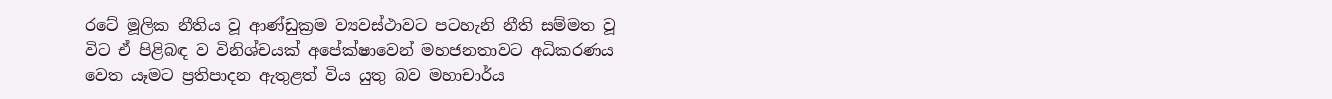රටේ මූලික නීතිය වූ ආණ්ඩුක්‍රම ව්‍යවස්ථාවට පටහැනි නීති සම්මත වූ විට ඒ පිළිබඳ ව විනිශ්චයක් අපේක්ෂාවෙන් මහජනතාවට අධිකරණය වෙත යෑමට ප්‍රතිපාදන ඇතුළත් විය යුතු බව මහාචාර්ය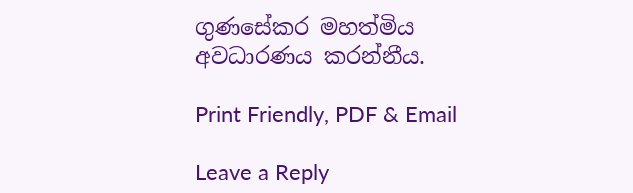ගුණසේකර මහත්මිය අවධාරණය කරන්නීය.

Print Friendly, PDF & Email

Leave a Reply